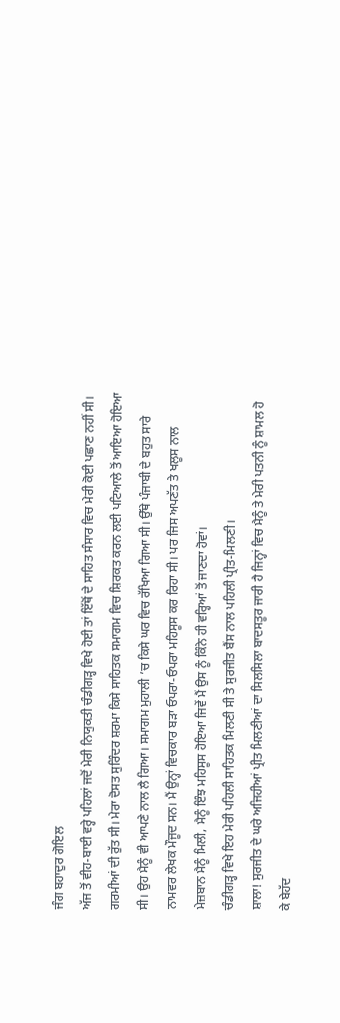ਜੰਗ ਬਹਾਦੁਰ ਗੋਇਲ
ਅੱਜ ਤੋਂ ਵੀਹ-ਬਾਈ ਵਰ੍ਹੇ ਪਹਿਲਾਂ ਜਦੋਂ ਮੇਰੀ ਨਿਯੁਕਤੀ ਚੰਡੀਗੜ੍ਹ ਵਿਖੇ ਹੋਈ ਤਾਂ ਇੱਥੋਂ ਦੇ ਸਾਹਿਤ ਸੰਸਾਰ ਵਿਚ ਮੇਰੀ ਕੋਈ ਪਛਾਣ ਨਹੀਂ ਸੀ। ਗਰਮੀਆਂ ਦੀ ਰੁੱਤ ਸੀ। ਮੇਰਾ ਦੋਸਤ ਸੁਰਿੰਦਰ ਸ਼ਰਮਾ ਕਿਸੇ ਸਾਹਿਤਕ ਸਮਾਗਮ ਵਿਚ ਸ਼ਿਰਕਤ ਕਰਨ ਲਈ ਪਟਿਆਲੇ ਤੋਂ ਆਇਆ ਹੋਇਆ ਸੀ। ਉਹ ਮੈਨੂੰ ਵੀ ਆਪਣੇ ਨਾਲ ਲੈ ਗਿਆ। ਸਮਾਗਮ ਮੁਹਾਲੀ ’ਚ ਕਿਸੇ ਘਰ ਵਿਚ ਰੱਖਿਆ ਗਿਆ ਸੀ। ਉੱਥੇ ਪੰਜਾਬੀ ਦੇ ਬਹੁਤ ਸਾਰੇ ਨਾਮਵਰ ਲੇਖਕ ਮੌਜੂਦ ਸਨ। ਮੈਂ ਉਨ੍ਹਾਂ ਵਿਚਕਾਰ ਬੜਾ ਓਪਰਾ-ਓਪਰਾ ਮਹਿਸੂਸ ਕਰ ਰਿਹਾ ਸੀ। ਪਰ ਜਿਸ ਅਪਣੱਤ ਤੇ ਖਲੂਸ ਨਾਲ ਮੇਜ਼ਬਾਨ ਮੈਨੂੰ ਮਿਲੀ, ਮੈਨੂੰ ਇੰਝ ਮਹਿਸੂਸ ਹੋਇਆ ਜਿਵੇਂ ਮੈਂ ਉਸ ਨੂੰ ਕਿੰਨੇ ਹੀ ਵਰ੍ਹਿਆਂ ਤੋਂ ਜਾਣਦਾ ਹੋਵਾਂ।
ਚੰਡੀਗੜ੍ਹ ਵਿਖੇ ਇਹ ਮੇਰੀ ਪਹਿਲੀ ਸਾਹਿਤਕ ਮਿਲਣੀ ਸੀ ਤੇ ਸੁਰਜੀਤ ਬੈਂਸ ਨਾਲ ਪਹਿਲੀ ਪ੍ਰੀਤ-ਮਿਲਣੀ।
ਸ਼ਾਲਾ! ਸੁਰਜੀਤ ਦੇ ਘਰੇ ਅਜਿਹੀਆਂ ਪ੍ਰੀਤ ਮਿਲਣੀਆਂ ਦਾ ਸਿਲਸਿਲਾ ਬਾਦਸਤੂਰ ਜਾਰੀ ਹੈ ਜਿਨ੍ਹਾਂ ਵਿਚ ਮੈਨੂੰ ਤੇ ਮੇਰੀ ਪਤਨੀ ਨੂੰ ਸ਼ਾਮਲ ਹੋ ਕੇ ਬੇਹੱਦ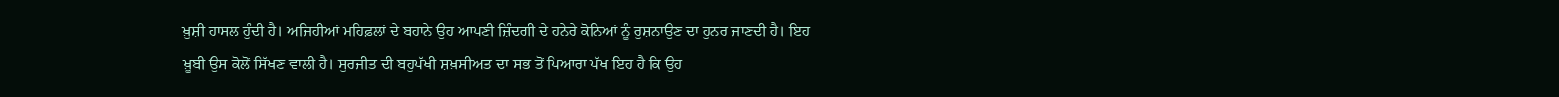ਖ਼ੁਸ਼ੀ ਹਾਸਲ ਹੁੰਦੀ ਹੈ। ਅਜਿਹੀਆਂ ਮਹਿਫ਼ਲਾਂ ਦੇ ਬਹਾਨੇ ਉਹ ਆਪਣੀ ਜ਼ਿੰਦਗੀ ਦੇ ਹਨੇਰੇ ਕੋਨਿਆਂ ਨੂੰ ਰੁਸ਼ਨਾਉਣ ਦਾ ਹੁਨਰ ਜਾਣਦੀ ਹੈ। ਇਹ ਖ਼ੂਬੀ ਉਸ ਕੋਲੋਂ ਸਿੱਖਣ ਵਾਲੀ ਹੈ। ਸੁਰਜੀਤ ਦੀ ਬਹੁਪੱਖੀ ਸ਼ਖ਼ਸੀਅਤ ਦਾ ਸਭ ਤੋਂ ਪਿਆਰਾ ਪੱਖ ਇਹ ਹੈ ਕਿ ਉਹ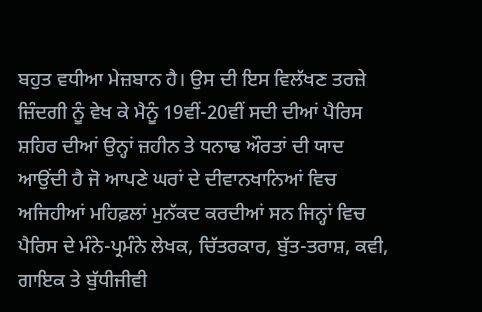ਬਹੁਤ ਵਧੀਆ ਮੇਜ਼ਬਾਨ ਹੈ। ਉਸ ਦੀ ਇਸ ਵਿਲੱਖਣ ਤਰਜ਼ੇ ਜ਼ਿੰਦਗੀ ਨੂੰ ਵੇਖ ਕੇ ਮੈਨੂੰ 19ਵੀਂ-20ਵੀਂ ਸਦੀ ਦੀਆਂ ਪੈਰਿਸ ਸ਼ਹਿਰ ਦੀਆਂ ਉਨ੍ਹਾਂ ਜ਼ਹੀਨ ਤੇ ਧਨਾਢ ਔਰਤਾਂ ਦੀ ਯਾਦ ਆਉਂਦੀ ਹੈ ਜੋ ਆਪਣੇ ਘਰਾਂ ਦੇ ਦੀਵਾਨਖਾਨਿਆਂ ਵਿਚ ਅਜਿਹੀਆਂ ਮਹਿਫ਼ਲਾਂ ਮੁਨੱਕਦ ਕਰਦੀਆਂ ਸਨ ਜਿਨ੍ਹਾਂ ਵਿਚ ਪੈਰਿਸ ਦੇ ਮੰਨੇ-ਪ੍ਰਮੰਨੇ ਲੇਖਕ, ਚਿੱਤਰਕਾਰ, ਬੁੱਤ-ਤਰਾਸ਼, ਕਵੀ, ਗਾਇਕ ਤੇ ਬੁੱਧੀਜੀਵੀ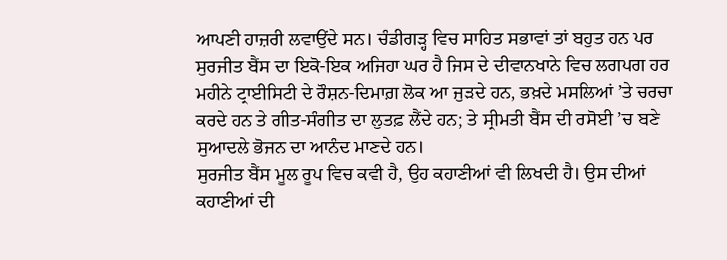ਆਪਣੀ ਹਾਜ਼ਰੀ ਲਵਾਉਂਦੇ ਸਨ। ਚੰਡੀਗੜ੍ਹ ਵਿਚ ਸਾਹਿਤ ਸਭਾਵਾਂ ਤਾਂ ਬਹੁਤ ਹਨ ਪਰ ਸੁਰਜੀਤ ਬੈਂਸ ਦਾ ਇਕੋ-ਇਕ ਅਜਿਹਾ ਘਰ ਹੈ ਜਿਸ ਦੇ ਦੀਵਾਨਖਾਨੇ ਵਿਚ ਲਗਪਗ ਹਰ ਮਹੀਨੇ ਟ੍ਰਾਈਸਿਟੀ ਦੇ ਰੌਸ਼ਨ-ਦਿਮਾਗ਼ ਲੋਕ ਆ ਜੁੜਦੇ ਹਨ, ਭਖ਼ਦੇ ਮਸਲਿਆਂ ’ਤੇ ਚਰਚਾ ਕਰਦੇ ਹਨ ਤੇ ਗੀਤ-ਸੰਗੀਤ ਦਾ ਲੁਤਫ਼ ਲੈਂਦੇ ਹਨ; ਤੇ ਸ੍ਰੀਮਤੀ ਬੈਂਸ ਦੀ ਰਸੋਈ ’ਚ ਬਣੇ ਸੁਆਦਲੇ ਭੋਜਨ ਦਾ ਆਨੰਦ ਮਾਣਦੇ ਹਨ।
ਸੁਰਜੀਤ ਬੈਂਸ ਮੂਲ ਰੂਪ ਵਿਚ ਕਵੀ ਹੈ, ਉਹ ਕਹਾਣੀਆਂ ਵੀ ਲਿਖਦੀ ਹੈ। ਉਸ ਦੀਆਂ ਕਹਾਣੀਆਂ ਦੀ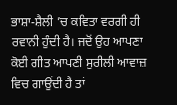ਭਾਸ਼ਾ-ਸ਼ੈਲੀ ’ਚ ਕਵਿਤਾ ਵਰਗੀ ਹੀ ਰਵਾਨੀ ਹੁੰਦੀ ਹੈ। ਜਦੋਂ ਉਹ ਆਪਣਾ ਕੋਈ ਗੀਤ ਆਪਣੀ ਸੁਰੀਲੀ ਆਵਾਜ਼ ਵਿਚ ਗਾਉਂਦੀ ਹੈ ਤਾਂ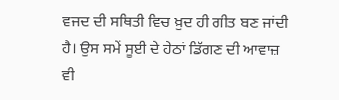ਵਜਦ ਦੀ ਸਥਿਤੀ ਵਿਚ ਖ਼ੁਦ ਹੀ ਗੀਤ ਬਣ ਜਾਂਦੀ ਹੈ। ਉਸ ਸਮੇਂ ਸੂਈ ਦੇ ਹੇਠਾਂ ਡਿੱਗਣ ਦੀ ਆਵਾਜ਼ ਵੀ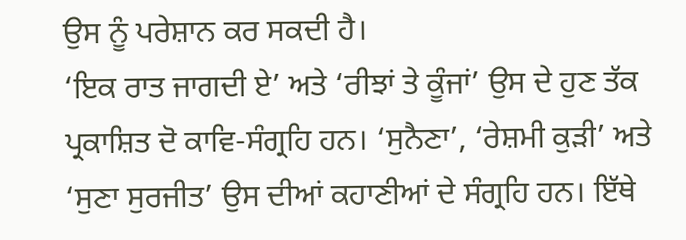ਉਸ ਨੂੰ ਪਰੇਸ਼ਾਨ ਕਰ ਸਕਦੀ ਹੈ।
‘ਇਕ ਰਾਤ ਜਾਗਦੀ ਏ’ ਅਤੇ ‘ਰੀਝਾਂ ਤੇ ਕੂੰਜਾਂ’ ਉਸ ਦੇ ਹੁਣ ਤੱਕ ਪ੍ਰਕਾਸ਼ਿਤ ਦੋ ਕਾਵਿ-ਸੰਗ੍ਰਹਿ ਹਨ। ‘ਸੁਨੈਣਾ’, ‘ਰੇਸ਼ਮੀ ਕੁੜੀ’ ਅਤੇ ‘ਸੁਣਾ ਸੁਰਜੀਤ’ ਉਸ ਦੀਆਂ ਕਹਾਣੀਆਂ ਦੇ ਸੰਗ੍ਰਹਿ ਹਨ। ਇੱਥੇ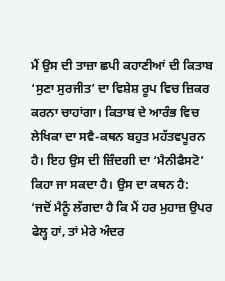ਮੈਂ ਉਸ ਦੀ ਤਾਜ਼ਾ ਛਪੀ ਕਹਾਣੀਆਂ ਦੀ ਕਿਤਾਬ ‘ਸੁਣਾ ਸੁਰਜੀਤ’ ਦਾ ਵਿਸ਼ੇਸ਼ ਰੂਪ ਵਿਚ ਜ਼ਿਕਰ ਕਰਨਾ ਚਾਹਾਂਗਾ। ਕਿਤਾਬ ਦੇ ਆਰੰਭ ਵਿਚ ਲੇਖਿਕਾ ਦਾ ਸਵੈ-ਕਥਨ ਬਹੁਤ ਮਹੱਤਵਪੂਰਨ ਹੈ। ਇਹ ਉਸ ਦੀ ਜ਼ਿੰਦਗੀ ਦਾ ‘ਮੈਨੀਫੈਸਟੋ’ ਕਿਹਾ ਜਾ ਸਕਦਾ ਹੈ। ਉਸ ਦਾ ਕਥਨ ਹੈ:
‘ਜਦੋਂ ਮੈਨੂੰ ਲੱਗਦਾ ਹੈ ਕਿ ਮੈਂ ਹਰ ਮੁਹਾਜ਼ ਉਪਰ ਫੇਲ੍ਹ ਹਾਂ, ਤਾਂ ਮੇਰੇ ਅੰਦਰ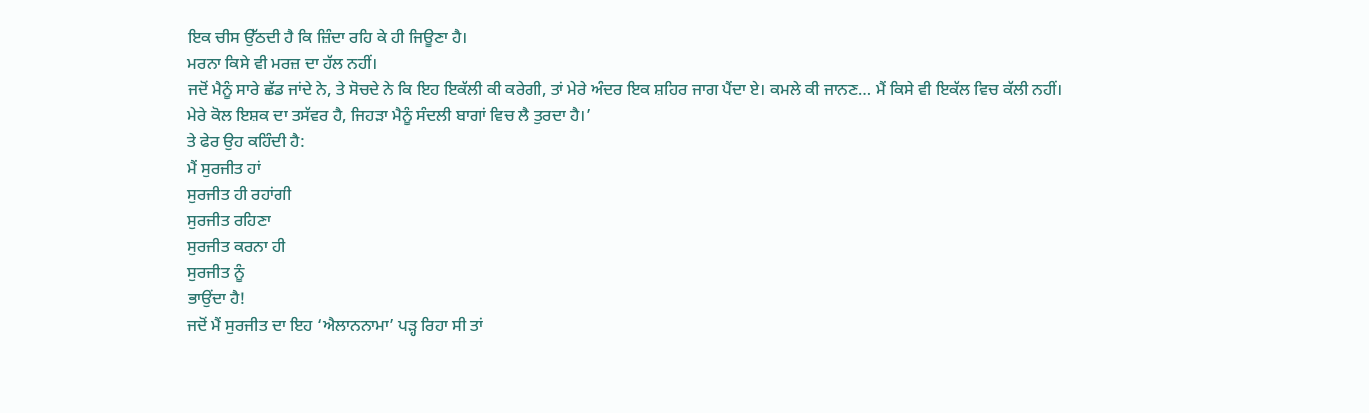ਇਕ ਚੀਸ ਉੱਠਦੀ ਹੈ ਕਿ ਜ਼ਿੰਦਾ ਰਹਿ ਕੇ ਹੀ ਜਿਊਣਾ ਹੈ।
ਮਰਨਾ ਕਿਸੇ ਵੀ ਮਰਜ਼ ਦਾ ਹੱਲ ਨਹੀਂ।
ਜਦੋਂ ਮੈਨੂੰ ਸਾਰੇ ਛੱਡ ਜਾਂਦੇ ਨੇ, ਤੇ ਸੋਚਦੇ ਨੇ ਕਿ ਇਹ ਇਕੱਲੀ ਕੀ ਕਰੇਗੀ, ਤਾਂ ਮੇਰੇ ਅੰਦਰ ਇਕ ਸ਼ਹਿਰ ਜਾਗ ਪੈਂਦਾ ਏ। ਕਮਲੇ ਕੀ ਜਾਨਣ… ਮੈਂ ਕਿਸੇ ਵੀ ਇਕੱਲ ਵਿਚ ਕੱਲੀ ਨਹੀਂ।
ਮੇਰੇ ਕੋਲ ਇਸ਼ਕ ਦਾ ਤਸੱਵਰ ਹੈ, ਜਿਹੜਾ ਮੈਨੂੰ ਸੰਦਲੀ ਬਾਗਾਂ ਵਿਚ ਲੈ ਤੁਰਦਾ ਹੈ।’
ਤੇ ਫੇਰ ਉਹ ਕਹਿੰਦੀ ਹੈ:
ਮੈਂ ਸੁਰਜੀਤ ਹਾਂ
ਸੁਰਜੀਤ ਹੀ ਰਹਾਂਗੀ
ਸੁਰਜੀਤ ਰਹਿਣਾ
ਸੁਰਜੀਤ ਕਰਨਾ ਹੀ
ਸੁਰਜੀਤ ਨੂੰ
ਭਾਉਂਦਾ ਹੈ!
ਜਦੋਂ ਮੈਂ ਸੁਰਜੀਤ ਦਾ ਇਹ ‘ਐਲਾਨਨਾਮਾ’ ਪੜ੍ਹ ਰਿਹਾ ਸੀ ਤਾਂ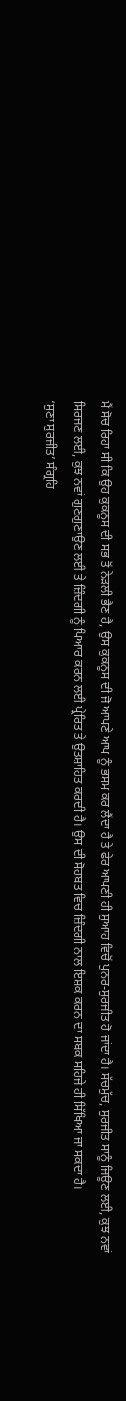ਮੈਂ ਸੋਚ ਰਿਹਾ ਸੀ ਕਿ ਉਹ ਕੁਕਨੂਸ ਦੀ ਸਭ ਤੋਂ ਨੇੜਲੀ ਭੈਣ ਹੈ, ਉਸ ਕੁਕਨੂਸ ਦੀ ਜੋ ਆਪਣੇ ਆਪ ਨੂੰ ਭਸਮ ਕਰ ਲੈਂਦਾ ਹੈ ਤੇ ਫੇਰ ਆਪਣੀ ਹੀ ਸੁਆਹ ਵਿਚੋਂ ਪੁਨਰ-ਸੁਰਜੀਤ ਹੋ ਜਾਂਦਾ ਹੈ। ਸੱਚਮੁੱਚ, ਸੁਰਜੀਤ ਸਾਨੂੰ ਜਿਊਣ ਲਈ, ਕੁਝ ਨਵਾਂ ਸਿਰਜਣ ਲਈ, ਕੁਝ ਨਵਾਂ ਗੁਣਗੁਣਾਉਣ ਲਈ ਤੇ ਜ਼ਿੰਦਗੀ ਨੂੰ ਪਿਆਰ ਕਰਨ ਲਈ ਪ੍ਰੇਰਿਤ ਤੇ ਉਤਸ਼ਾਹਿਤ ਕਰਦੀ ਹੈ। ਉਸ ਦੀ ਸੋਹਬਤ ਵਿਚ ਜ਼ਿੰਦਗੀ ਨਾਲ ਇਸ਼ਕ ਕਰਨ ਦਾ ਸਬਕ ਸਹਿਜੇ ਹੀ ਸਿੱਖਿਆ ਜਾ ਸਕਦਾ ਹੈ।
‘ਸੁਣਾ ਸੁਰਜੀਤ’ ਸੰਗ੍ਰਹਿ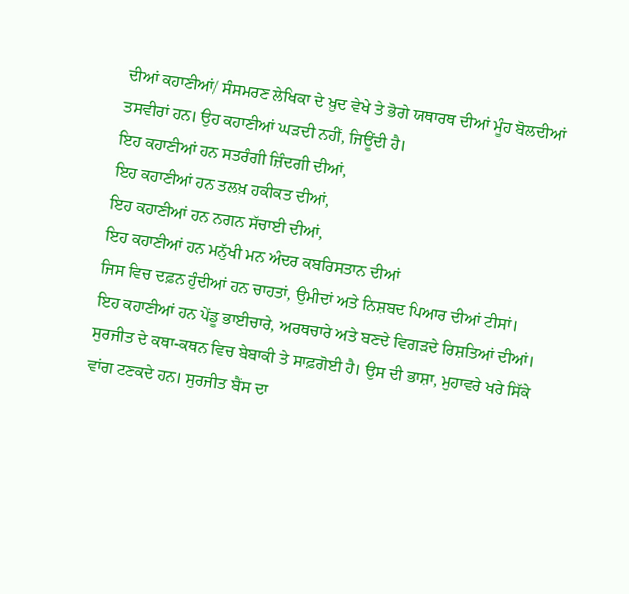ਦੀਆਂ ਕਹਾਣੀਆਂ/ ਸੰਸਮਰਣ ਲੇਖਿਕਾ ਦੇ ਖ਼ੁਦ ਵੇਖੇ ਤੇ ਭੋਗੇ ਯਥਾਰਥ ਦੀਆਂ ਮੂੰਹ ਬੋਲਦੀਆਂ ਤਸਵੀਰਾਂ ਹਨ। ਉਹ ਕਹਾਣੀਆਂ ਘੜਦੀ ਨਹੀਂ, ਜਿਊਂਦੀ ਹੈ।
ਇਹ ਕਹਾਣੀਆਂ ਹਨ ਸਤਰੰਗੀ ਜ਼ਿੰਦਗੀ ਦੀਆਂ,
ਇਹ ਕਹਾਣੀਆਂ ਹਨ ਤਲਖ਼ ਹਕੀਕਤ ਦੀਆਂ,
ਇਹ ਕਹਾਣੀਆਂ ਹਨ ਨਗਨ ਸੱਚਾਈ ਦੀਆਂ,
ਇਹ ਕਹਾਣੀਆਂ ਹਨ ਮਨੁੱਖੀ ਮਨ ਅੰਦਰ ਕਬਰਿਸਤਾਨ ਦੀਆਂ
ਜਿਸ ਵਿਚ ਦਫ਼ਨ ਹੁੰਦੀਆਂ ਹਨ ਚਾਹਤਾਂ, ਉਮੀਦਾਂ ਅਤੇ ਨਿਸ਼ਬਦ ਪਿਆਰ ਦੀਆਂ ਟੀਸਾਂ।
ਇਹ ਕਹਾਣੀਆਂ ਹਨ ਪੇਂਡੂ ਭਾਈਚਾਰੇ, ਅਰਥਚਾਰੇ ਅਤੇ ਬਣਦੇ ਵਿਗੜਦੇ ਰਿਸ਼ਤਿਆਂ ਦੀਆਂ। ਸੁਰਜੀਤ ਦੇ ਕਥਾ-ਕਥਨ ਵਿਚ ਬੇਬਾਕੀ ਤੇ ਸਾਫ਼ਗੋਈ ਹੈ। ਉਸ ਦੀ ਭਾਸ਼ਾ, ਮੁਹਾਵਰੇ ਖਰੇ ਸਿੱਕੇ ਵਾਂਗ ਟਣਕਦੇ ਹਨ। ਸੁਰਜੀਤ ਬੈਂਸ ਦਾ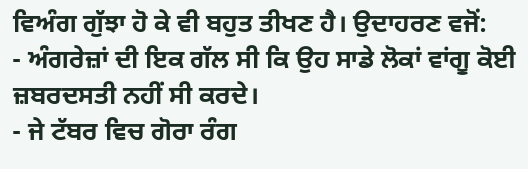ਵਿਅੰਗ ਗੁੱਝਾ ਹੋ ਕੇ ਵੀ ਬਹੁਤ ਤੀਖਣ ਹੈ। ਉਦਾਹਰਣ ਵਜੋਂ:
- ਅੰਗਰੇਜ਼ਾਂ ਦੀ ਇਕ ਗੱਲ ਸੀ ਕਿ ਉਹ ਸਾਡੇ ਲੋਕਾਂ ਵਾਂਗੂ ਕੋਈ ਜ਼ਬਰਦਸਤੀ ਨਹੀਂ ਸੀ ਕਰਦੇ।
- ਜੇ ਟੱਬਰ ਵਿਚ ਗੋਰਾ ਰੰਗ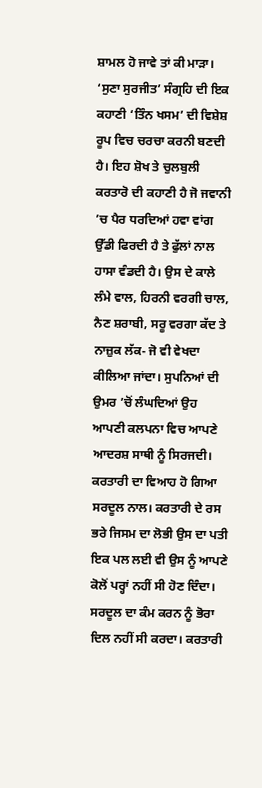ਸ਼ਾਮਲ ਹੋ ਜਾਵੇ ਤਾਂ ਕੀ ਮਾੜਾ।
‘ਸੁਣਾ ਸੁਰਜੀਤ’ ਸੰਗ੍ਰਹਿ ਦੀ ਇਕ ਕਹਾਣੀ ‘ਤਿੰਨ ਖਸਮ’ ਦੀ ਵਿਸ਼ੇਸ਼ ਰੂਪ ਵਿਚ ਚਰਚਾ ਕਰਨੀ ਬਣਦੀ ਹੈ। ਇਹ ਸ਼ੋਖ ਤੇ ਚੁਲਬੁਲੀ ਕਰਤਾਰੋ ਦੀ ਕਹਾਣੀ ਹੈ ਜੋ ਜਵਾਨੀ ’ਚ ਪੈਰ ਧਰਦਿਆਂ ਹਵਾ ਵਾਂਗ ਉੱਡੀ ਫਿਰਦੀ ਹੈ ਤੇ ਫੁੱਲਾਂ ਨਾਲ ਹਾਸਾ ਵੰਡਦੀ ਹੈ। ਉਸ ਦੇ ਕਾਲੇ ਲੰਮੇ ਵਾਲ, ਹਿਰਨੀ ਵਰਗੀ ਚਾਲ, ਨੈਣ ਸ਼ਰਾਬੀ, ਸਰੂ ਵਰਗਾ ਕੱਦ ਤੇ ਨਾਜ਼ੁਕ ਲੱਕ- ਜੋ ਵੀ ਵੇਖਦਾ ਕੀਲਿਆ ਜਾਂਦਾ। ਸੁਪਨਿਆਂ ਦੀ ਉਮਰ ’ਚੋਂ ਲੰਘਦਿਆਂ ਉਹ ਆਪਣੀ ਕਲਪਨਾ ਵਿਚ ਆਪਣੇ ਆਦਰਸ਼ ਸਾਥੀ ਨੂੰ ਸਿਰਜਦੀ। ਕਰਤਾਰੀ ਦਾ ਵਿਆਹ ਹੋ ਗਿਆ ਸਰਦੂਲ ਨਾਲ। ਕਰਤਾਰੀ ਦੇ ਰਸ ਭਰੇ ਜਿਸਮ ਦਾ ਲੋਭੀ ਉਸ ਦਾ ਪਤੀ ਇਕ ਪਲ ਲਈ ਵੀ ਉਸ ਨੂੰ ਆਪਣੇ ਕੋਲੋਂ ਪਰ੍ਹਾਂ ਨਹੀਂ ਸੀ ਹੋਣ ਦਿੰਦਾ। ਸਰਦੂਲ ਦਾ ਕੰਮ ਕਰਨ ਨੂੰ ਭੋਰਾ ਦਿਲ ਨਹੀਂ ਸੀ ਕਰਦਾ। ਕਰਤਾਰੀ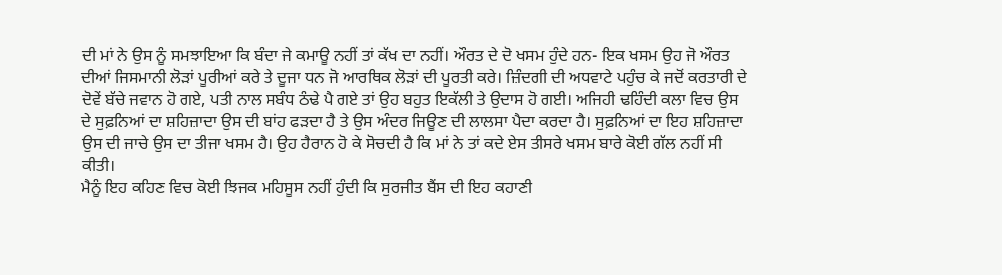ਦੀ ਮਾਂ ਨੇ ਉਸ ਨੂੰ ਸਮਝਾਇਆ ਕਿ ਬੰਦਾ ਜੇ ਕਮਾਊ ਨਹੀਂ ਤਾਂ ਕੱਖ ਦਾ ਨਹੀਂ। ਔਰਤ ਦੇ ਦੋ ਖਸਮ ਹੁੰਦੇ ਹਨ- ਇਕ ਖਸਮ ਉਹ ਜੋ ਔਰਤ ਦੀਆਂ ਜਿਸਮਾਨੀ ਲੋੜਾਂ ਪੂਰੀਆਂ ਕਰੇ ਤੇ ਦੂਜਾ ਧਨ ਜੋ ਆਰਥਿਕ ਲੋੜਾਂ ਦੀ ਪੂਰਤੀ ਕਰੇ। ਜ਼ਿੰਦਗੀ ਦੀ ਅਧਵਾਟੇ ਪਹੁੰਚ ਕੇ ਜਦੋਂ ਕਰਤਾਰੀ ਦੇ ਦੋਵੇਂ ਬੱਚੇ ਜਵਾਨ ਹੋ ਗਏ, ਪਤੀ ਨਾਲ ਸਬੰਧ ਠੰਢੇ ਪੈ ਗਏ ਤਾਂ ਉਹ ਬਹੁਤ ਇਕੱਲੀ ਤੇ ਉਦਾਸ ਹੋ ਗਈ। ਅਜਿਹੀ ਢਹਿੰਦੀ ਕਲਾ ਵਿਚ ਉਸ ਦੇ ਸੁਫ਼ਨਿਆਂ ਦਾ ਸ਼ਹਿਜ਼ਾਦਾ ਉਸ ਦੀ ਬਾਂਹ ਫੜਦਾ ਹੈ ਤੇ ਉਸ ਅੰਦਰ ਜਿਊਣ ਦੀ ਲਾਲਸਾ ਪੈਦਾ ਕਰਦਾ ਹੈ। ਸੁਫ਼ਨਿਆਂ ਦਾ ਇਹ ਸ਼ਹਿਜ਼ਾਦਾ ਉਸ ਦੀ ਜਾਚੇ ਉਸ ਦਾ ਤੀਜਾ ਖਸਮ ਹੈ। ਉਹ ਹੈਰਾਨ ਹੋ ਕੇ ਸੋਚਦੀ ਹੈ ਕਿ ਮਾਂ ਨੇ ਤਾਂ ਕਦੇ ਏਸ ਤੀਸਰੇ ਖਸਮ ਬਾਰੇ ਕੋਈ ਗੱਲ ਨਹੀਂ ਸੀ ਕੀਤੀ।
ਮੈਨੂੰ ਇਹ ਕਹਿਣ ਵਿਚ ਕੋਈ ਝਿਜਕ ਮਹਿਸੂਸ ਨਹੀਂ ਹੁੰਦੀ ਕਿ ਸੁਰਜੀਤ ਬੈਂਸ ਦੀ ਇਹ ਕਹਾਣੀ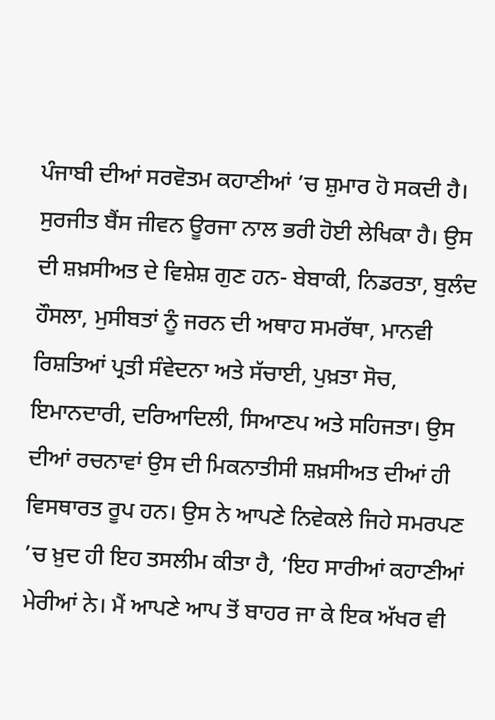ਪੰਜਾਬੀ ਦੀਆਂ ਸਰਵੋਤਮ ਕਹਾਣੀਆਂ ’ਚ ਸ਼ੁਮਾਰ ਹੋ ਸਕਦੀ ਹੈ।
ਸੁਰਜੀਤ ਬੈਂਸ ਜੀਵਨ ਊਰਜਾ ਨਾਲ ਭਰੀ ਹੋਈ ਲੇਖਿਕਾ ਹੈ। ਉਸ ਦੀ ਸ਼ਖ਼ਸੀਅਤ ਦੇ ਵਿਸ਼ੇਸ਼ ਗੁਣ ਹਨ- ਬੇਬਾਕੀ, ਨਿਡਰਤਾ, ਬੁਲੰਦ ਹੌਸਲਾ, ਮੁਸੀਬਤਾਂ ਨੂੰ ਜਰਨ ਦੀ ਅਥਾਹ ਸਮਰੱਥਾ, ਮਾਨਵੀ ਰਿਸ਼ਤਿਆਂ ਪ੍ਰਤੀ ਸੰਵੇਦਨਾ ਅਤੇ ਸੱਚਾਈ, ਪੁਖ਼ਤਾ ਸੋਚ, ਇਮਾਨਦਾਰੀ, ਦਰਿਆਦਿਲੀ, ਸਿਆਣਪ ਅਤੇ ਸਹਿਜਤਾ। ਉਸ ਦੀਆਂ ਰਚਨਾਵਾਂ ਉਸ ਦੀ ਮਿਕਨਾਤੀਸੀ ਸ਼ਖ਼ਸੀਅਤ ਦੀਆਂ ਹੀ ਵਿਸਥਾਰਤ ਰੂਪ ਹਨ। ਉਸ ਨੇ ਆਪਣੇ ਨਿਵੇਕਲੇ ਜਿਹੇ ਸਮਰਪਣ ’ਚ ਖ਼ੁਦ ਹੀ ਇਹ ਤਸਲੀਮ ਕੀਤਾ ਹੈ, ‘ਇਹ ਸਾਰੀਆਂ ਕਹਾਣੀਆਂ ਮੇਰੀਆਂ ਨੇ। ਮੈਂ ਆਪਣੇ ਆਪ ਤੋਂ ਬਾਹਰ ਜਾ ਕੇ ਇਕ ਅੱਖਰ ਵੀ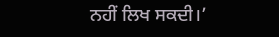ਨਹੀਂ ਲਿਖ ਸਕਦੀ।’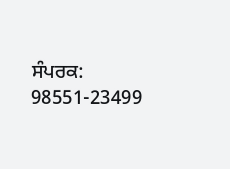ਸੰਪਰਕ: 98551-23499